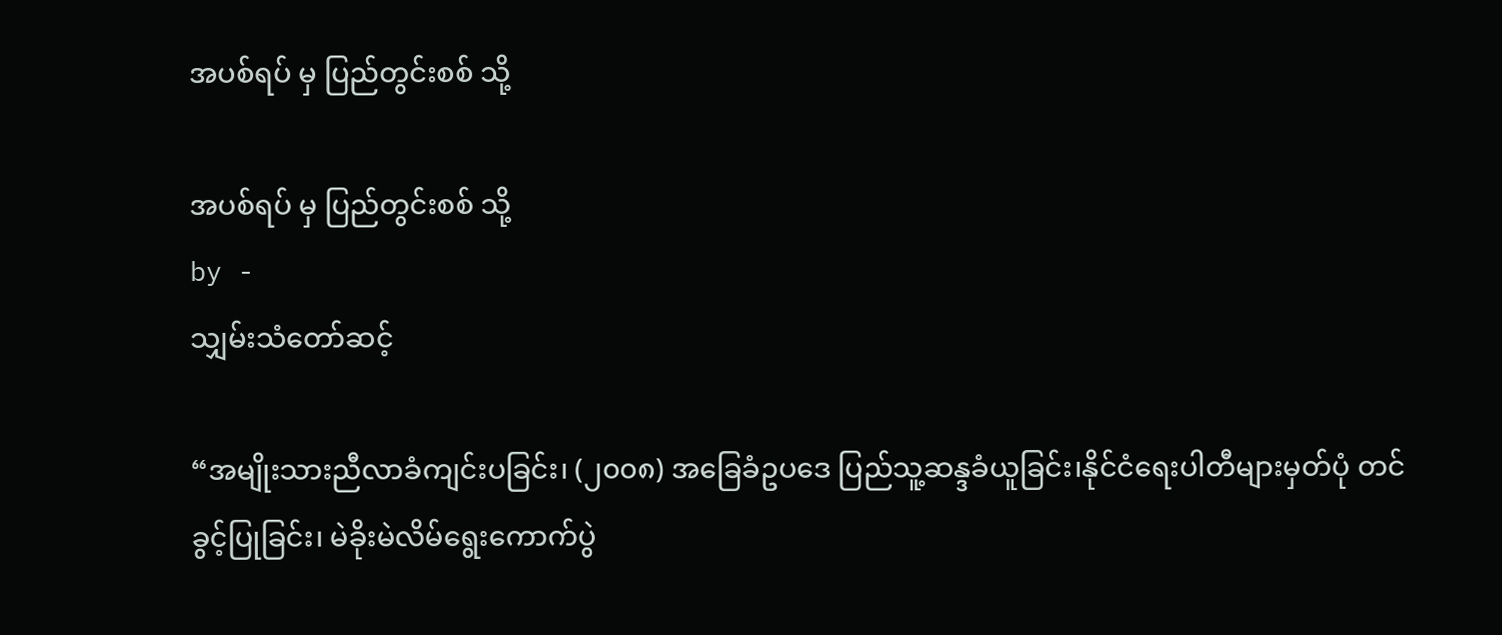အပစ်ရပ် မှ ပြည်တွင်းစစ် သို့

အပစ်ရပ် မှ ပြည်တွင်းစစ် သို့
by -
သျှမ်းသံတော်ဆင့်

“အမျိုးသားညီလာခံကျင်းပခြင်း၊ (၂၀၀၈) အခြေခံဥပဒေ ပြည်သူ့ဆန္ဒခံယူခြင်း၊နိုင်ငံရေးပါတီများမှတ်ပုံ တင်ခွင့်ပြုခြင်း၊ မဲခိုးမဲလိမ်ရွေးကောက်ပွဲ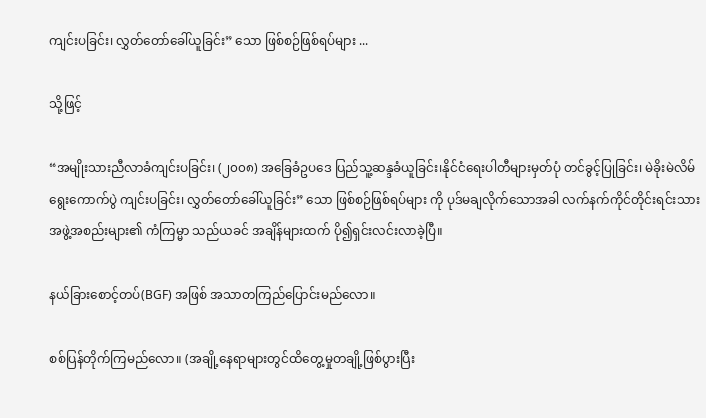ကျင်းပခြင်း၊ လွှတ်တော်ခေါ်ယူခြင်း” သော ဖြစ်စဉ်ဖြစ်ရပ်များ ...

သို့ဖြင့်

“အမျိုးသားညီလာခံကျင်းပခြင်း၊ (၂၀၀၈) အခြေခံဥပဒေ ပြည်သူ့ဆန္ဒခံယူခြင်း၊နိုင်ငံရေးပါတီများမှတ်ပုံ တင်ခွင့်ပြုခြင်း၊ မဲခိုးမဲလိမ်ရွေးကောက်ပွဲ ကျင်းပခြင်း၊ လွှတ်တော်ခေါ်ယူခြင်း” သော ဖြစ်စဉ်ဖြစ်ရပ်များ ကို ပုဒ်မချလိုက်သောအခါ လက်နက်ကိုင်တိုင်းရင်းသားအဖွဲ့အစည်းများ၏ ကံကြမ္မာ သည်ယခင် အချိန်များထက် ပို၍ရှင်းလင်းလာခဲ့ပြီ။

နယ်ခြားစောင့်တပ်(BGF) အဖြစ် အသာတကြည်ပြောင်းမည်လော။

စစ်ပြန်တိုက်ကြမည်လော။ (အချို့နေရာများတွင်ထိတွေ့မှုတချို့ဖြစ်ပွားပြီး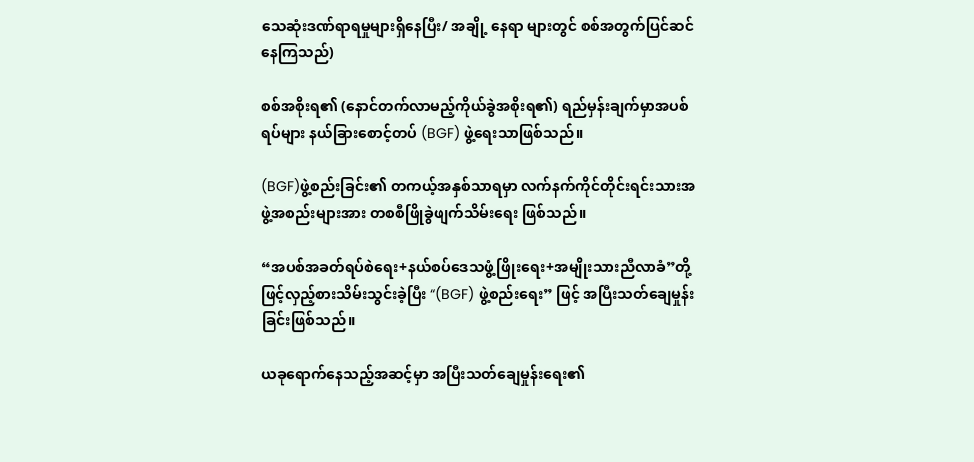သေဆုံးဒဏ်ရာရမှုများရှိနေပြီး/ အချို့ နေရာ များတွင် စစ်အတွက်ပြင်ဆင်နေကြသည်)

စစ်အစိုးရ၏ (နောင်တက်လာမည့်ကိုယ်ခွဲအစိုးရ၏) ရည်မှန်းချက်မှာအပစ်ရပ်များ နယ်ခြားစောင့်တပ် (BGF) ဖွဲ့ရေးသာဖြစ်သည်။

(BGF)ဖွဲ့စည်းခြင်း၏ တကယ့်အနှစ်သာရမှာ လက်နက်ကိုင်တိုင်းရင်းသားအဖွဲ့အစည်းများအား တစစီဖြိုခွဲဖျက်သိမ်းရေး ဖြစ်သည်။

“အပစ်အခတ်ရပ်စဲရေး+နယ်စပ်ဒေသဖွံ့ဖြိုးရေး+အမျိုးသားညီလာခံ”တို့ဖြင့်လှည့်စားသိမ်းသွင်းခဲ့ပြီး “(BGF) ဖွဲ့စည်းရေး” ဖြင့် အပြီးသတ်ချေမှုန်းခြင်းဖြစ်သည်။

ယခုရောက်နေသည့်အဆင့်မှာ အပြီးသတ်ချေမှုန်းရေး၏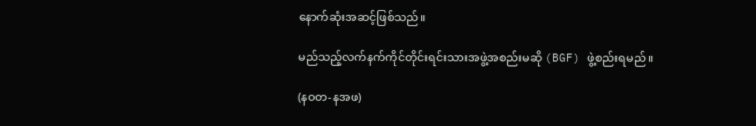နောက်ဆုံးအဆင့်ဖြစ်သည်။

မည်သည့်လက်နက်ကိုင်တိုင်းရင်းသားအဖွဲ့အစည်းမဆို (BGF) ဖွဲ့စည်းရမည်။

(နဝတ-နအဖ)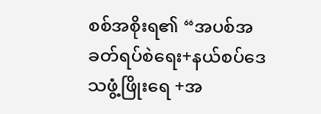စစ်အစိုးရ၏ “အပစ်အခတ်ရပ်စဲရေး+နယ်စပ်ဒေသဖွံ့ဖြိုးရေ +အ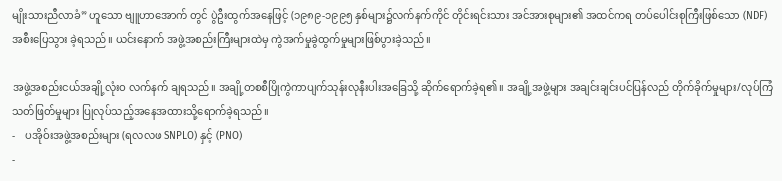မျိုးသားညီလာခံ” ဟူသော ဗျူဟာအောက် တွင် ပွဲဦးထွက်အနေဖြင့် (၁၉၈၉-၁၉၉၅ နှစ်များ၌လက်နက်ကိုင် တိုင်းရင်းသား အင်အားစုများ၏ အထင်ကရ တပ်ပေါင်းစုကြီးဖြစ်သော (NDF) အစီးပြေသွား ခဲ့ရသည်။ ယင်းနောက် အဖွဲ့အစည်းကြီးများထဲမှ ကွဲအက်မှုခွဲထွက်မှုများဖြစ်ပွားခဲ့သည်။

အဖွဲ့အစည်းငယ်အချို့လုံးဝ လက်နက် ချရသည်။ အချို့တစစီပြိုကွဲကာပျက်သုန်းလုနီးပါးအခြေသို့ ဆိုက်ရောက်ခဲ့ရ၏။ အချို့အဖွဲ့များ အချင်းချင်းပင်ပြန်လည် တိုက်ခိုက်မှုများ/လုပ်ကြံသတ်ဖြတ်မှုများ ပြုလုပ်သည့်အနေအထားသို့ရောက်ခဲ့ရသည်။
-    ပအိုဝ်းအဖွဲ့အစည်းများ (ရလလဖ SNPLO) နှင့် (PNO)
-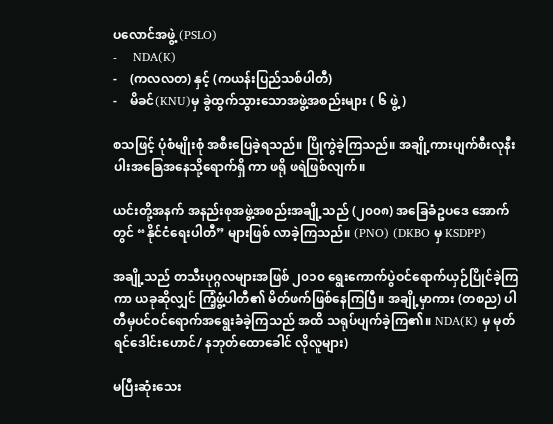ပလောင်အဖွဲ့ (PSLO)
-    NDA(K)
-    (ကလလတ) နှင့် (ကယန်းပြည်သစ်ပါတီ)
-    မိခင်(KNU)မှ ခွဲထွက်သွားသောအဖွဲ့အစည်းများ ( ၆ ဖွဲ့)

စသဖြင့် ပုံစံမျိုးစုံ အစီးပြေခဲ့ရသည်။ ပြိုကွဲခဲ့ကြသည်။ အချို့ကားပျက်စီးလုနီးပါးအခြေအနေသို့ရောက်ရှိ ကာ ဖရို ဖရဲဖြစ်လျက်။

ယင်းတို့အနက် အနည်းစုအဖွဲ့အစည်းအချို့သည် (၂၀၀၈) အခြေခံဥပဒေ အောက်တွင် “နိုင်ငံရေးပါတီ” များဖြစ် လာခဲ့ကြသည်။ (PNO) (DKBO မှ KSDPP)

အချို့သည် တသီးပုဂ္ဂလများအဖြစ် ၂၀၁၀ ရွေးကောက်ပွဲဝင်ရောက်ယှဉ်ပြိုင်ခဲ့ကြကာ ယခုဆိုလျှင် ကြံ့ဖွံ့ပါတီ၏ မိတ်ဖက်ဖြစ်နေကြပြီ။ အချို့မှာကား (တစည) ပါတီမှပင်ဝင်ရောက်အရွေးခံခဲ့ကြသည် အထိ သရုပ်ပျက်ခဲ့ကြ၏။ NDA(K) မှ မုတ်ရင်ဒေါင်းဟောင်/ နဘုတ်ထောခေါင် လိုလူများ)

မပြီးဆုံးသေး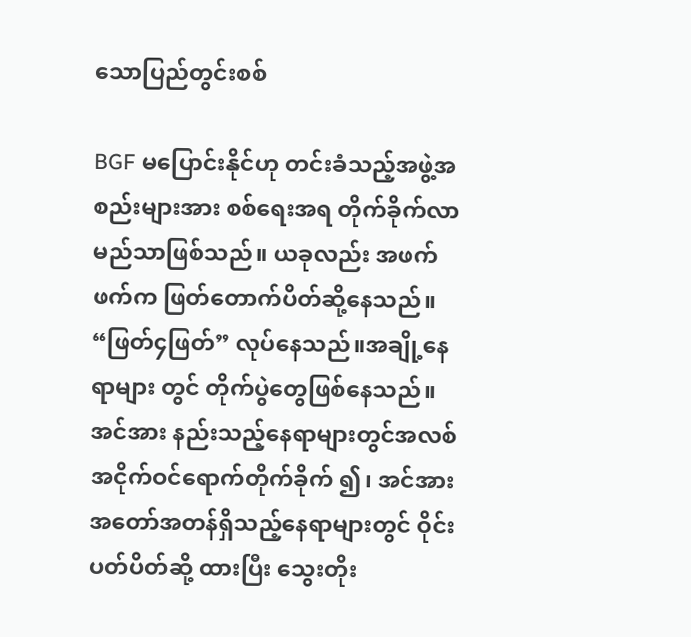သောပြည်တွင်းစစ်

BGF မပြောင်းနိုင်ဟု တင်းခံသည့်အဖွဲ့အစည်းများအား စစ်ရေးအရ တိုက်ခိုက်လာမည်သာဖြစ်သည်။ ယခုလည်း အဖက်ဖက်က ဖြတ်တောက်ပိတ်ဆို့နေသည်။ “ဖြတ်၄ဖြတ်” လုပ်နေသည်။အချို့နေရာများ တွင် တိုက်ပွဲတွေဖြစ်နေသည်။ အင်အား နည်းသည့်နေရာများတွင်အလစ်အငိုက်ဝင်ရောက်တိုက်ခိုက် ၍၊ အင်အားအတော်အတန်ရှိသည့်နေရာများတွင် ဝိုင်းပတ်ပိတ်ဆို့ ထားပြီး သွေးတိုး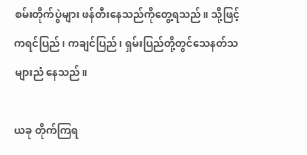စမ်းတိုက်ပွဲများ ဖန်တီးနေသည်ကိုတွေ့ရသည်။ သို့ဖြင့် ကရင်ပြည်၊ ကချင်ပြည်၊ ရှမ်းပြည်တို့တွင်သေနတ်သများညံ နေသည်။

ယခု တိုက်ကြရ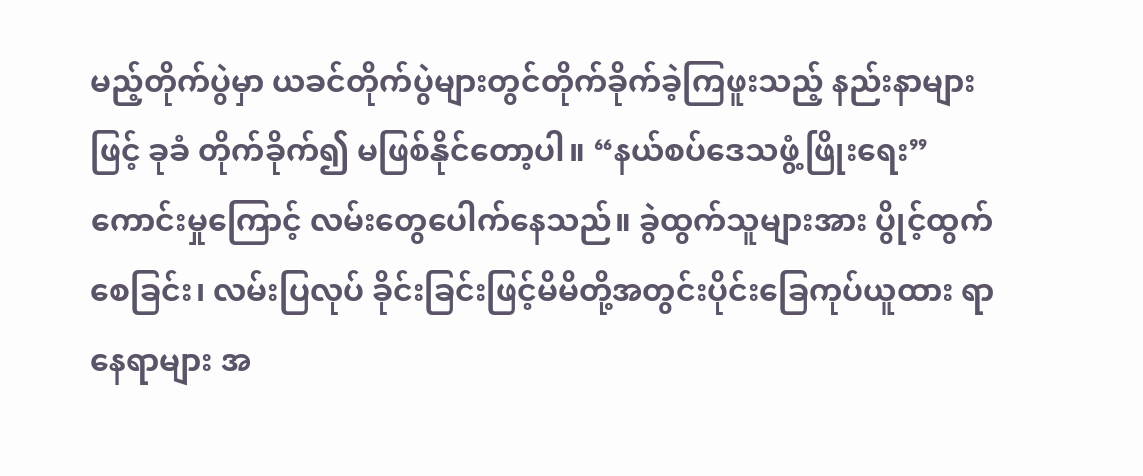မည့်တိုက်ပွဲမှာ ယခင်တိုက်ပွဲများတွင်တိုက်ခိုက်ခဲ့ကြဖူးသည့် နည်းနာများဖြင့် ခုခံ တိုက်ခိုက်၍ မဖြစ်နိုင်တော့ပါ။ “နယ်စပ်ဒေသဖွံ့ဖြိုးရေး” ကောင်းမှုကြောင့် လမ်းတွေပေါက်နေသည်။ ခွဲထွက်သူများအား ပွိုင့်ထွက်စေခြင်း၊ လမ်းပြလုပ် ခိုင်းခြင်းဖြင့်မိမိတို့အတွင်းပိုင်းခြေကုပ်ယူထား ရာနေရာများ အ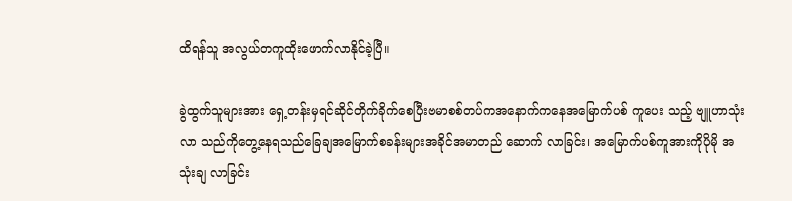ထိရန်သူ အလွယ်တကူထိုးဖောက်လာနိုင်ခဲ့ပြီ။

ခွဲထွက်သူများအား ရှေ့တန်းမှရင်ဆိုင်တိုက်ခိုက်စေပြီးဗမာစစ်တပ်ကအနောက်ကနေအမြောက်ပစ် ကူပေး သည့် ဗျူဟာသုံးလာ သည်ကိုတွေ့နေရသည်ခြေချအမြောက်စခန်းများအခိုင်အမာတည် ဆောက် လာခြင်း၊ အမြောက်ပစ်ကူအားကိုပိုမို အသုံးချ လာခြင်း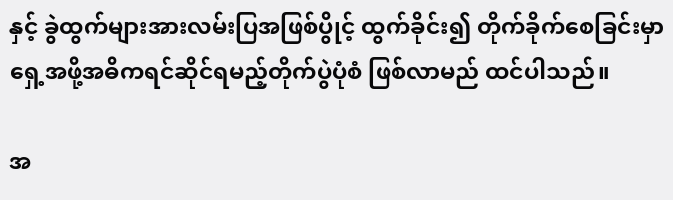နှင့် ခွဲထွက်များအားလမ်းပြအဖြစ်ပွိုင့် ထွက်ခိုင်း၍ တိုက်ခိုက်စေခြင်းမှာ ရှေ့အဖို့အဓိကရင်ဆိုင်ရမည့်တိုက်ပွဲပုံစံ ဖြစ်လာမည် ထင်ပါသည်။

အ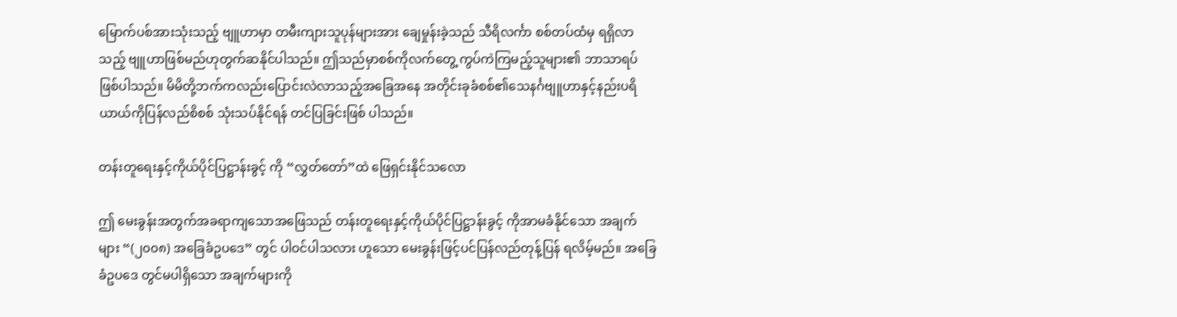မြောက်ပစ်အားသုံးသည့် ဗျူဟာမှာ တမီးကျားသူပုန်များအား ချေမှုန်းခဲ့သည် သီရိလင်္ကာ စစ်တပ်ထံမှ ရရှိလာသည့် ဗျူဟာဖြစ်မည်ဟုတွက်ဆနိုင်ပါသည်။ ဤသည်မှာစစ်ကိုလက်တွေ့ ကွပ်ကဲကြမည့်သူများ၏ ဘာသာရပ်ဖြစ်ပါသည်။ မိမိတို့ဘက်ကလည်းပြောင်းလဲလာသည့်အခြေအနေ အတိုင်းခုခံစစ်၏သေနင်္ဂဗျူဟာနှင့်နည်းပရိယာယ်ကိုပြန်လည်စိစစ် သုံးသပ်နိုင်ရန် တင်ပြခြင်းဖြစ် ပါသည်။

တန်းတူရေးနှင့်ကိုယ်ပိုင်ပြဋ္ဌာန်းခွင့် ကို “လွှတ်တော်”ထဲ ဖြေရှင်းနိုင်သလော

ဤ မေးခွန်းအတွက်အခရာကျသောအဖြေသည် တန်းတူရေးနှင့်ကိုယ်ပိုင်ပြဋ္ဌာန်းခွင့် ကိုအာမခံနိုင်သော အချက်များ “(၂၀၀၈) အခြေခံဥပဒေ” တွင် ပါဝင်ပါသလား ဟူသော မေးခွန်းဖြင့်ပင်ပြန်လည်တုန့်ပြန် ရလိမ့်မည်။ အခြေခံဥပဒေ တွင်မပါရှိသော အချက်များကို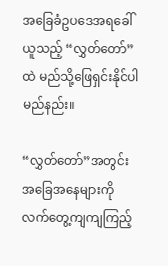အခြေခံဥပဒေအရခေါ်ယူသည့် “လွှတ်တော်” ထဲ မည်သို့ဖြေရှင်းနိုင်ပါမည်နည်း။

“လွှတ်တော်”အတွင်းအခြေအနေများကို လက်တွေ့ကျကျကြည့်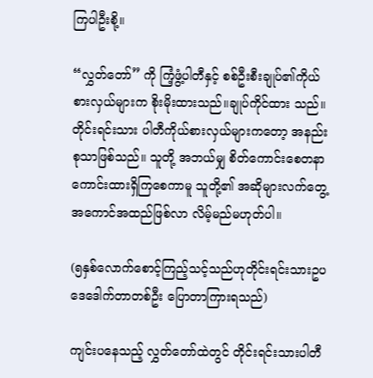ကြပါဦးစို့။

“လွှတ်တော်” ကို ကြံ့ဖွံ့ပါတီနှင့် စစ်ဦးစီးချုပ်၏ကိုယ်စားလှယ်များက စိုးမိုးထားသည်။ချုပ်ကိုင်ထား သည်။ တိုင်းရင်းသား ပါတီကိုယ်စားလှယ်များကတော့ အနည်းစုသာဖြစ်သည်။ သူတို့ အဘယ်မျှ စိတ်ကောင်းစေတနာကောင်းထားရှိကြစေကာမူ သူတို့၏ အဆိုများလက်တွေ့အကောင်အထည်ဖြစ်လာ လိမ့်မည်မဟုတ်ပါ။

(၅နှစ်လောက်စောင့်ကြည့်သင့်သည်ဟုတိုင်းရင်းသားဥပဒေဒေါက်တာတစ်ဦး ပြောတာကြားရသည်)

ကျင်းပနေသည့် လွှတ်တော်ထဲတွင် တိုင်းရင်းသားပါတီ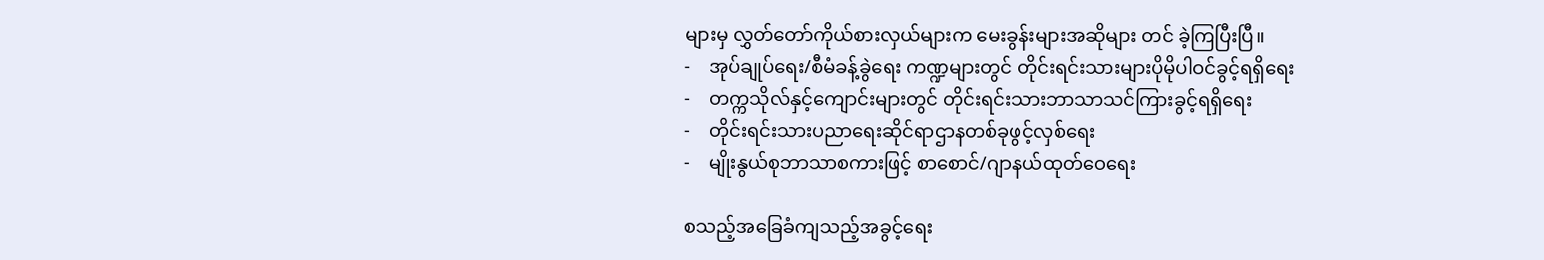များမှ လွှတ်တော်ကိုယ်စားလှယ်များက မေးခွန်းများအဆိုများ တင် ခဲ့ကြပြီးပြီ။
-    အုပ်ချုပ်ရေး/စီမံခန့်ခွဲရေး ကဏ္ဍများတွင် တိုင်းရင်းသားများပိုမိုပါဝင်ခွင့်ရရှိရေး
-    တက္ကသိုလ်နှင့်ကျောင်းများတွင် တိုင်းရင်းသားဘာသာသင်ကြားခွင့်ရရှိရေး
-    တိုင်းရင်းသားပညာရေးဆိုင်ရာဌာနတစ်ခုဖွင့်လှစ်ရေး
-    မျိုးနွယ်စုဘာသာစကားဖြင့် စာစောင်/ဂျာနယ်ထုတ်ဝေရေး

စသည့်အခြေခံကျသည့်အခွင့်ရေး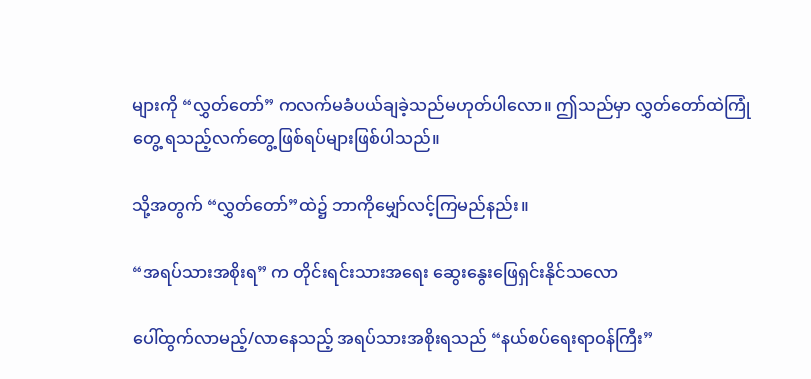များကို “လွှတ်တော်” ကလက်မခံပယ်ချခဲ့သည်မဟုတ်ပါလော။ ဤသည်မှာ လွှတ်တော်ထဲကြုံတွေ့ ရသည့်လက်တွေ့ဖြစ်ရပ်များဖြစ်ပါသည်။

သို့အတွက် “လွှတ်တော်”ထဲ၌ ဘာကိုမျှော်လင့်ကြမည်နည်း။

“အရပ်သားအစိုးရ” က တိုင်းရင်းသားအရေး ဆွေးနွေးဖြေရှင်းနိုင်သလော

ပေါ်ထွက်လာမည့်/လာနေသည့် အရပ်သားအစိုးရသည် “နယ်စပ်ရေးရာဝန်ကြီး”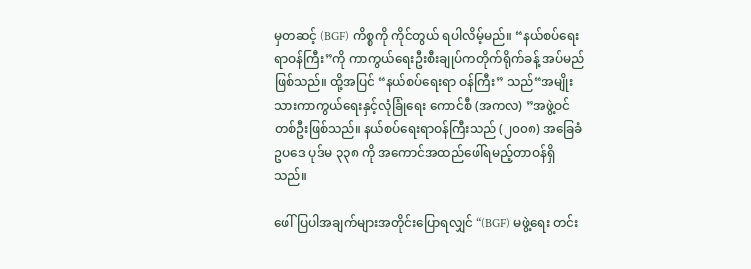မှတဆင့် (BGF) ကိစ္စကို ကိုင်တွယ် ရပါလိမ့်မည်။ “နယ်စပ်ရေးရာဝန်ကြီး”ကို ကာကွယ်ရေးဦးစီးချုပ်ကတိုက်ရိုက်ခန့် အပ်မည်ဖြစ်သည်။ ထို့အပြင် “နယ်စပ်ရေးရာ ဝန်ကြီး” သည်“အမျိုးသားကာကွယ်ရေးနှင့်လုံခြုံရေး ကောင်စီ (အကလ) ”အဖွဲ့ဝင်တစ်ဦးဖြစ်သည်။ နယ်စပ်ရေးရာဝန်ကြီးသည် (၂၀၀၈) အခြေခံဥပဒေ ပုဒ်မ ၃၃၈ ကို အကောင်အထည်ဖေါ်ရမည့်တာဝန်ရှိသည်။

ဖေါ်ပြပါအချက်များအတိုင်းပြောရလျှင် “(BGF) မဖွဲ့ရေး တင်း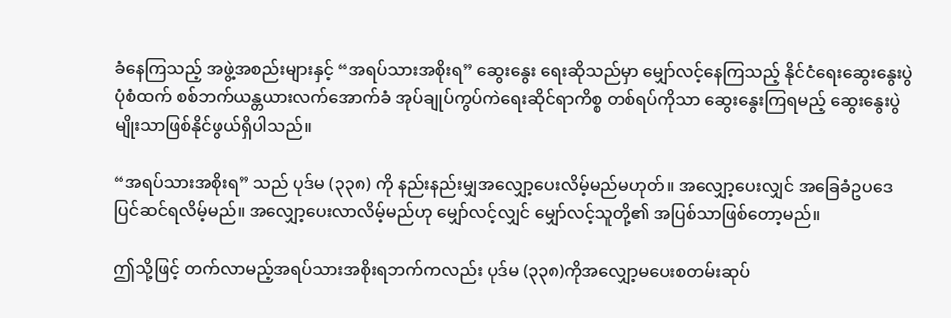ခံနေကြသည့် အဖွဲ့အစည်းများနှင့် “အရပ်သားအစိုးရ” ဆွေးနွေး ရေးဆိုသည်မှာ မျှော်လင့်နေကြသည့် နိုင်ငံရေးဆွေးနွေးပွဲပုံစံထက် စစ်ဘက်ယန္တယားလက်အောက်ခံ အုပ်ချုပ်ကွပ်ကဲရေးဆိုင်ရာကိစ္စ တစ်ရပ်ကိုသာ ဆွေးနွေးကြရမည့် ဆွေးနွေးပွဲမျိုးသာဖြစ်နိုင်ဖွယ်ရှိပါသည်။

“အရပ်သားအစိုးရ” သည် ပုဒ်မ (၃၃၈) ကို နည်းနည်းမျှအလျှော့ပေးလိမ့်မည်မဟုတ်။ အလျှော့ပေးလျှင် အခြေခံဥပဒေ ပြင်ဆင်ရလိမ့်မည်။ အလျှော့ပေးလာလိမ့်မည်ဟု မျှော်လင့်လျှင် မျှော်လင့်သူတို့၏ အပြစ်သာဖြစ်တော့မည်။

ဤသို့ဖြင့် တက်လာမည့်အရပ်သားအစိုးရဘက်ကလည်း ပုဒ်မ (၃၃၈)ကိုအလျှော့မပေးစတမ်းဆုပ်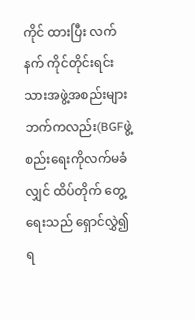ကိုင် ထားပြီး လက်နက် ကိုင်တိုင်းရင်းသားအဖွဲ့အစည်းများဘက်ကလည်း(BGFဖွဲ့စည်းရေးကိုလက်မခံလျှင် ထိပ်တိုက် တွေ့ရေးသည် ရှောင်လွှဲ၍ရ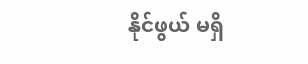နိုင်ဖွယ် မရှိ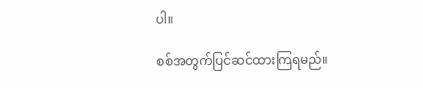ပါ။

စစ်အတွက်ပြင်ဆင်ထားကြရမည်။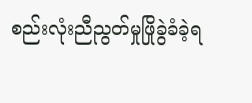စည်းလုံးညီညွတ်မှုဖြိုခွဲခံခဲ့ရ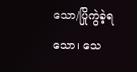သော/ပြိုကွဲခဲ့ရသော၊ သေ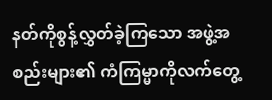နတ်ကိုစွန့်လွှတ်ခဲ့ကြသော အဖွဲ့အစည်းများ၏ ကံကြမ္မာကိုလက်တွေ့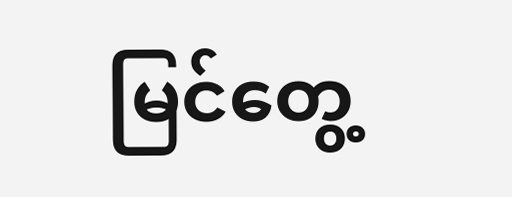မြင်တွေ့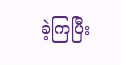ခဲ့ကြပြီး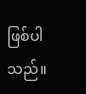ဖြစ်ပါသည်။